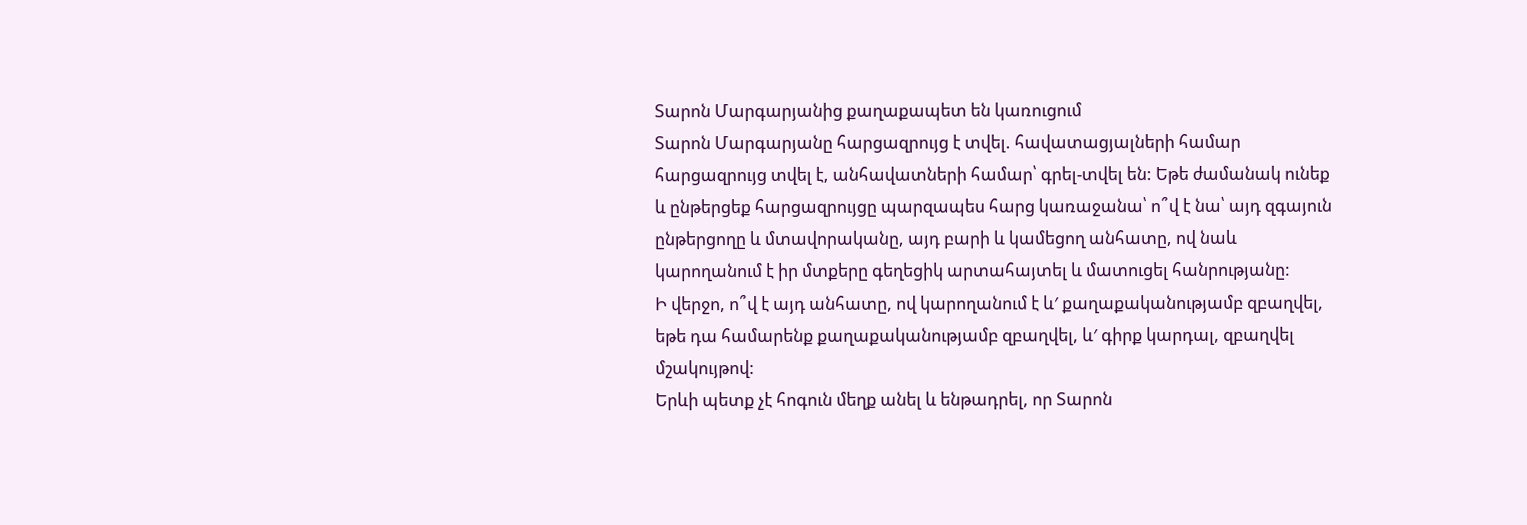Տարոն Մարգարյանից քաղաքապետ են կառուցում
Տարոն Մարգարյանը հարցազրույց է տվել. հավատացյալների համար հարցազրույց տվել է, անհավատների համար՝ գրել-տվել են: Եթե ժամանակ ունեք և ընթերցեք հարցազրույցը պարզապես հարց կառաջանա՝ ո՞վ է նա՝ այդ զգայուն ընթերցողը և մտավորականը, այդ բարի և կամեցող անհատը, ով նաև կարողանում է իր մտքերը գեղեցիկ արտահայտել և մատուցել հանրությանը:
Ի վերջո, ո՞վ է այդ անհատը, ով կարողանում է և′ քաղաքականությամբ զբաղվել, եթե դա համարենք քաղաքականությամբ զբաղվել, և′ գիրք կարդալ, զբաղվել մշակույթով:
Երևի պետք չէ հոգուն մեղք անել և ենթադրել, որ Տարոն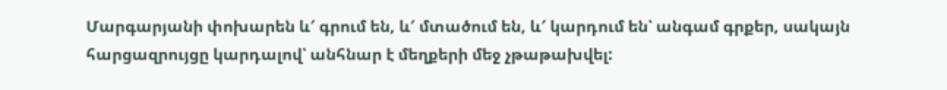Մարգարյանի փոխարեն և′ գրում են, և′ մտածում են, և′ կարդում են՝ անգամ գրքեր, սակայն հարցազրույցը կարդալով՝ անհնար է մեղքերի մեջ չթաթախվել: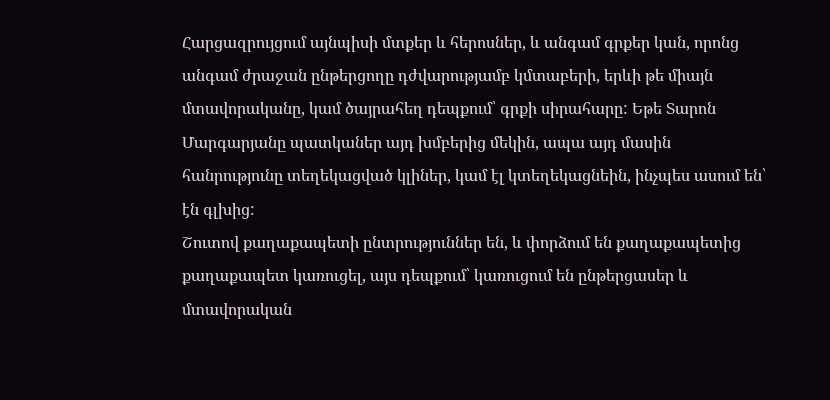Հարցազրույցում այնպիսի մտքեր և հերոսներ, և անգամ գրքեր կան, որոնց անգամ ժրաջան ընթերցողը դժվարությամբ կմտաբերի, երևի թե միայն մտավորականը, կամ ծայրահեղ դեպքում՝ գրքի սիրահարը: Եթե Տարոն Մարգարյանը պատկաներ այդ խմբերից մեկին, ապա այդ մասին հանրությունը տեղեկացված կլիներ, կամ էլ կտեղեկացնեին, ինչպես ասում են՝ էն գլխից:
Շուտով քաղաքապետի ընտրություններ են, և փորձում են քաղաքապետից քաղաքապետ կառուցել, այս դեպքում՝ կառուցում են ընթերցասեր և մտավորական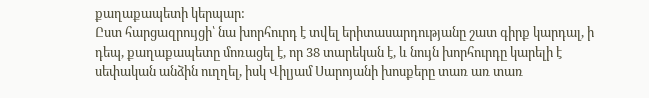քաղաքապետի կերպար:
Ըստ հարցազրույցի՝ նա խորհուրդ է տվել երիտասարդությանը շատ գիրք կարդալ, ի դեպ, քաղաքապետը մոռացել է, որ 38 տարեկան է, և նույն խորհուրդը կարելի է սեփական անձին ուղղել, իսկ Վիլյամ Սարոյանի խոսքերը տառ առ տառ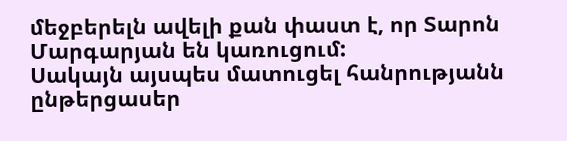մեջբերելն ավելի քան փաստ է, որ Տարոն Մարգարյան են կառուցում:
Սակայն այսպես մատուցել հանրությանն ընթերցասեր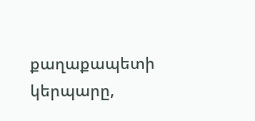քաղաքապետի կերպարը,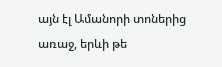այն էլ Ամանորի տոներից առաջ, երևի թե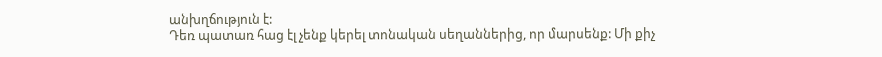անխղճություն է:
Դեռ պատառ հաց էլ չենք կերել տոնական սեղաններից, որ մարսենք: Մի քիչ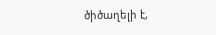ծիծաղելի է,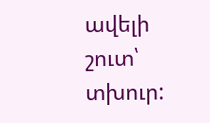ավելի շուտ՝ տխուր: